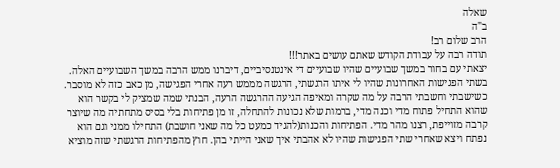שאלה
ב"ה
הרב שלום רב!
תודה רבה על עבודת הקודש שאתם עושים באתר!!!
יצאתי עם בחור במשך שבועיים שהיו שבועיים די אינטנסיביים, דיברנו ממש הרבה במשך השבועיים האלה.
בשתי הפגישות האחרונות שהיו לי איתו הרגשתי, הרגשה מממש רעה אחרי הפגישה, מן כאב כזה לא מוסבר. כשישבתי וחשבתי הרבה על מה שקרה ומאיפה הגיעה ההרגשה הרעה, הבנתי שמה שמציק לי בקשר הוא שהוא התחיל פתוח מדי וכנה מדי, ברמות שלא נכונות להתחלה, זו מן פתיחות בלי בסיס מתחתיה מה שיוצר קרבה מזוייפת, רצנו מהר מדי. הפתיחות והכנות(להגיד כמעט כל מה שאני חושבת) התחילו ממני וגם הוא נפתח ויצא שאחרי שתי הפגישות שהיו לא אהבתי איך שאני הייתי בהן. חוץ מהפתיחות הרגשתי שזה מוציא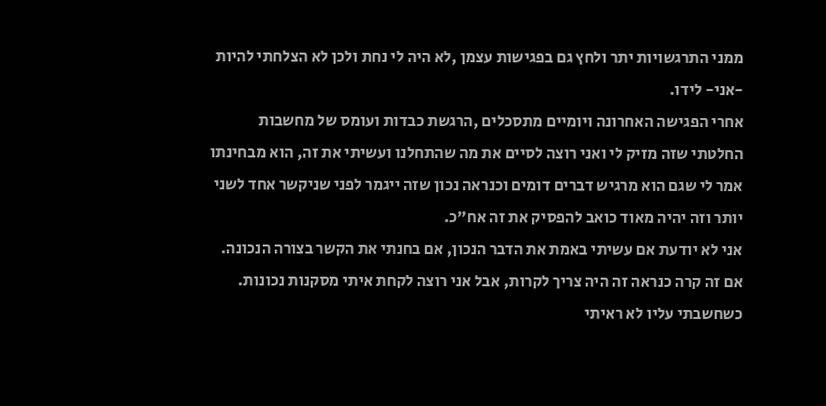ממני התרגשויות יתר ולחץ גם בפגישות עצמן ,לא היה לי נחת ולכן לא הצלחתי להיות -אני- לידו.
אחרי הפגישה האחרונה ויומיים מתסכלים ,הרגשת כבדות ועומס של מחשבות החלטתי שזה מזיק לי ואני רוצה לסיים את מה שהתחלנו ועשיתי את זה, הוא מבחינתו אמר לי שגם הוא מרגיש דברים דומים וכנראה נכון שזה ייגמר לפני שניקשר אחד לשני יותר וזה יהיה מאוד כואב להפסיק את זה אח"כ.
אני לא יודעת אם עשיתי באמת את הדבר הנכון, אם בחנתי את הקשר בצורה הנכונה. אם זה קרה כנראה זה היה צריך לקרות, אבל אני רוצה לקחת איתי מסקנות נכונות.
כשחשבתי עליו לא ראיתי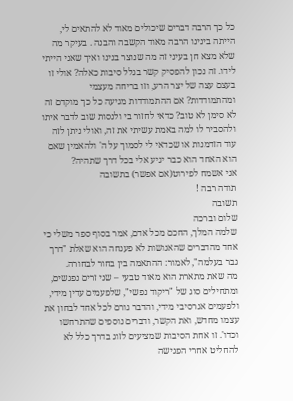כל כך הרבה דברים שיכולים מאוד לא להתאים לי, הייתה בינינו הרבה מאוד הקשבה והבנה . בעיקר מה שלא מצא חן בעיני זה מה שנוצר בנינו ואיך שאני הייתי לידו. זה נכון להפסיק קשר בגלל סיבות כאלה? אולי זו בעצם עצה של יצר הרע, וזו בריחה מעצמי ומהתמודדות? אם ההתמודדות מגיעה כל כך מוקדם זה לא סימן לא טוב? כדאי לחזור בי ולנסות שוב לדבר איתו ולהסביר לו למה באמת עשיתי את זה, ואולי ניתן לזה עוד הזדמנות או שכדאי לי לסמוך על ה' ולהאמין שאם הוא האחד הוא כבר יגיע אלי בכל דרך שתהיה?
אני אשמח לפירוט(אם אפשר) בתשובה
תודה רבה !
תשובה
שלום וברכה
שלמה המלך, החכם מכל אדם, אמר בסוף ספר משלי כי אחד מהדברים שהאנושות לא פענחה הוא שאלת "דרך גבר בעלמה", לאמור: ההתאמה בין בחור לבחורה.
מה שאת מתארת הוא מאוד טבעי – שני זרים נפגשים, ומתחילים סוג של "ריקוד נפשי", שלפעמים עדין מידי, ולפעמים אגרסיבי מידי, והדבר גורם לכל אחד לבחון את עצמו מחדש, ואת הקשר, ודברים נוספים שהתרחשו וכדו'. זו אחת הסיבות שמציעים לזוג בדרך כלל לא להחליט אחרי הפגישה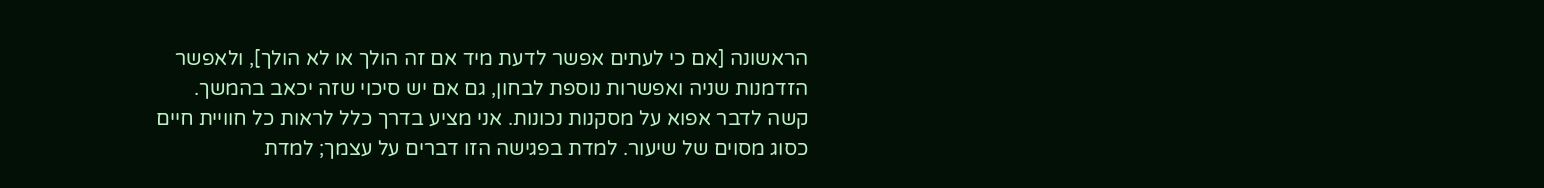הראשונה [אם כי לעתים אפשר לדעת מיד אם זה הולך או לא הולך], ולאפשר הזדמנות שניה ואפשרות נוספת לבחון, גם אם יש סיכוי שזה יכאב בהמשך.
קשה לדבר אפוא על מסקנות נכונות. אני מציע בדרך כלל לראות כל חוויית חיים כסוג מסוים של שיעור. למדת בפגישה הזו דברים על עצמך; למדת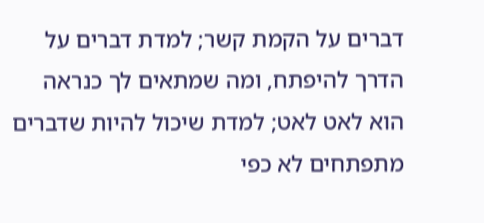דברים על הקמת קשר; למדת דברים על הדרך להיפתח, ומה שמתאים לך כנראה הוא לאט לאט; למדת שיכול להיות שדברים מתפתחים לא כפי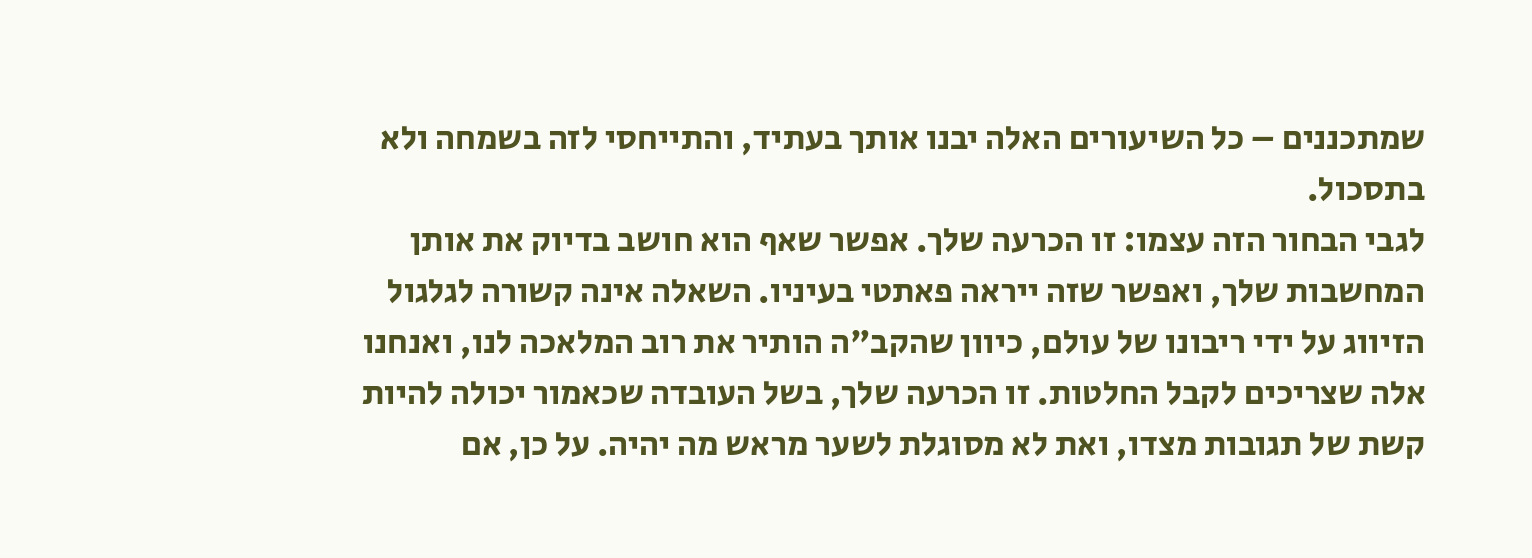שמתכננים – כל השיעורים האלה יבנו אותך בעתיד, והתייחסי לזה בשמחה ולא בתסכול.
לגבי הבחור הזה עצמו: זו הכרעה שלך. אפשר שאף הוא חושב בדיוק את אותן המחשבות שלך, ואפשר שזה ייראה פאתטי בעיניו. השאלה אינה קשורה לגלגול הזיווג על ידי ריבונו של עולם, כיוון שהקב"ה הותיר את רוב המלאכה לנו, ואנחנו אלה שצריכים לקבל החלטות. זו הכרעה שלך, בשל העובדה שכאמור יכולה להיות קשת של תגובות מצדו, ואת לא מסוגלת לשער מראש מה יהיה. על כן, אם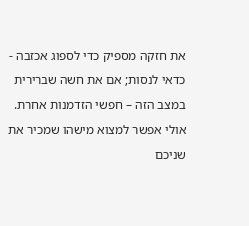את חזקה מספיק כדי לספוג אכזבה - כדאי לנסות; אם את חשה שברירית במצב הזה – חפשי הזדמנות אחרת. אולי אפשר למצוא מישהו שמכיר את שניכם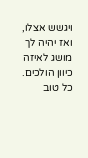ויגשש אצלו, ואז יהיה לך מושג לאיזה כיוון הולכים.
כל טוב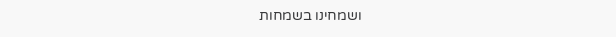ושמחינו בשמחות